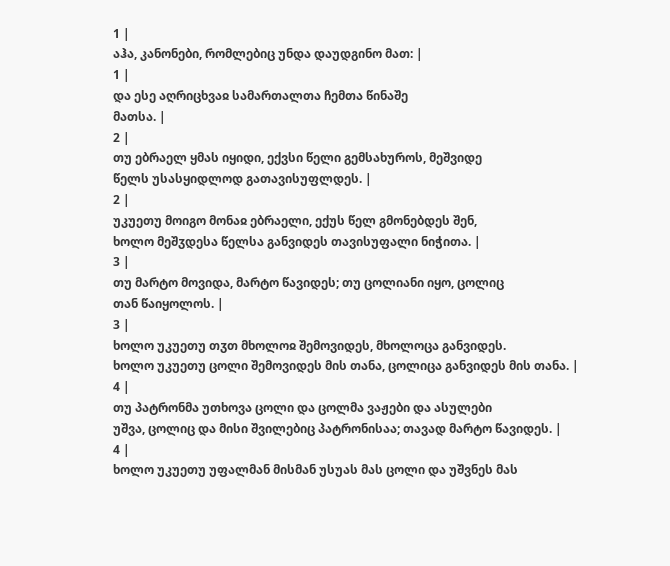1 |
აჰა, კანონები, რომლებიც უნდა დაუდგინო მათ: |
1 |
და ესე აღრიცხვაჲ სამართალთა ჩემთა წინაშე
მათსა. |
2 |
თუ ებრაელ ყმას იყიდი, ექვსი წელი გემსახუროს, მეშვიდე
წელს უსასყიდლოდ გათავისუფლდეს. |
2 |
უკუეთუ მოიგო მონაჲ ებრაელი, ექუს წელ გმონებდეს შენ,
ხოლო მეშჳდესა წელსა განვიდეს თავისუფალი ნიჭითა. |
3 |
თუ მარტო მოვიდა, მარტო წავიდეს; თუ ცოლიანი იყო, ცოლიც
თან წაიყოლოს. |
3 |
ხოლო უკუეთუ თჳთ მხოლოჲ შემოვიდეს, მხოლოცა განვიდეს.
ხოლო უკუეთუ ცოლი შემოვიდეს მის თანა, ცოლიცა განვიდეს მის თანა. |
4 |
თუ პატრონმა უთხოვა ცოლი და ცოლმა ვაჟები და ასულები
უშვა, ცოლიც და მისი შვილებიც პატრონისაა; თავად მარტო წავიდეს. |
4 |
ხოლო უკუეთუ უფალმან მისმან უსუას მას ცოლი და უშვნეს მას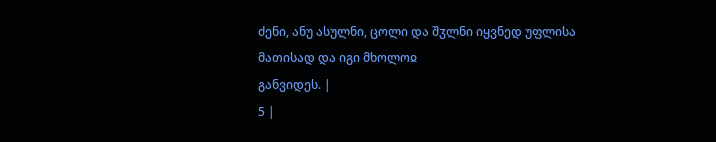ძენი, ანუ ასულნი, ცოლი და შჳლნი იყვნედ უფლისა მათისად და იგი მხოლოჲ
განვიდეს. |
5 |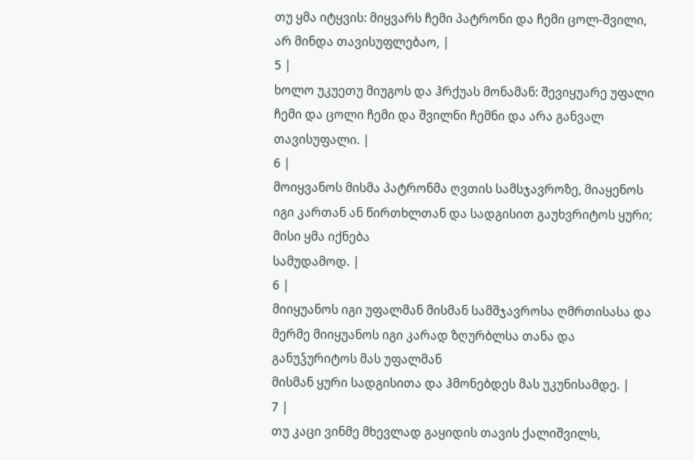თუ ყმა იტყვის: მიყვარს ჩემი პატრონი და ჩემი ცოლ-შვილი,
არ მინდა თავისუფლებაო, |
5 |
ხოლო უკუეთუ მიუგოს და ჰრქუას მონამან: შევიყუარე უფალი
ჩემი და ცოლი ჩემი და შვილნი ჩემნი და არა განვალ თავისუფალი. |
6 |
მოიყვანოს მისმა პატრონმა ღვთის სამსჯავროზე, მიაყენოს
იგი კართან ან წირთხლთან და სადგისით გაუხვრიტოს ყური; მისი ყმა იქნება
სამუდამოდ. |
6 |
მიიყუანოს იგი უფალმან მისმან სამშჯავროსა ღმრთისასა და
მერმე მიიყუანოს იგი კარად ზღურბლსა თანა და განუჴურიტოს მას უფალმან
მისმან ყური სადგისითა და ჰმონებდეს მას უკუნისამდე. |
7 |
თუ კაცი ვინმე მხევლად გაყიდის თავის ქალიშვილს,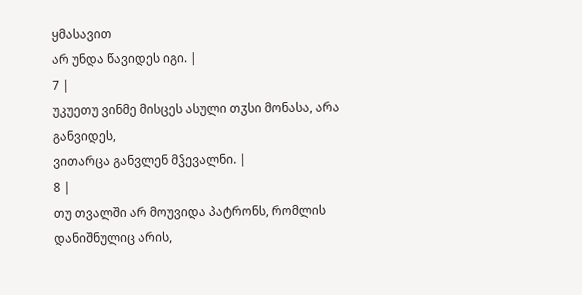ყმასავით
არ უნდა წავიდეს იგი. |
7 |
უკუეთუ ვინმე მისცეს ასული თჳსი მონასა, არა განვიდეს,
ვითარცა განვლენ მჴევალნი. |
8 |
თუ თვალში არ მოუვიდა პატრონს, რომლის დანიშნულიც არის,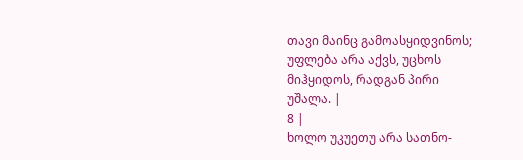თავი მაინც გამოასყიდვინოს; უფლება არა აქვს, უცხოს მიჰყიდოს, რადგან პირი
უშალა. |
8 |
ხოლო უკუეთუ არა სათნო-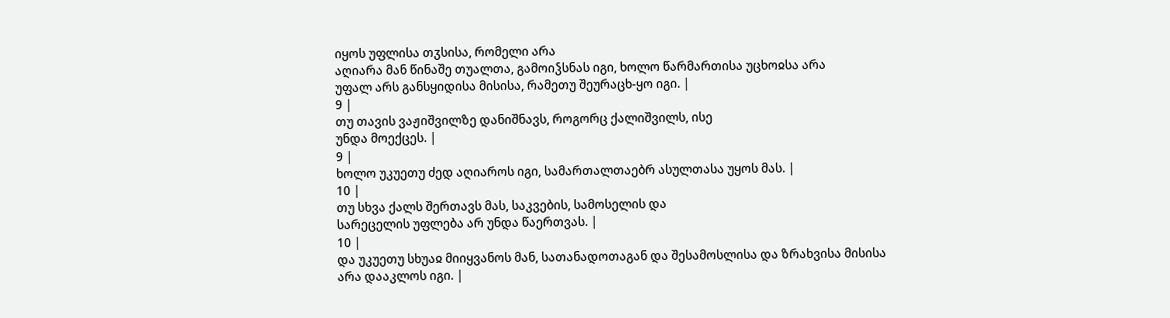იყოს უფლისა თჳსისა, რომელი არა
აღიარა მან წინაშე თუალთა, გამოიჴსნას იგი, ხოლო წარმართისა უცხოჲსა არა
უფალ არს განსყიდისა მისისა, რამეთუ შეურაცხ-ყო იგი. |
9 |
თუ თავის ვაჟიშვილზე დანიშნავს, როგორც ქალიშვილს, ისე
უნდა მოექცეს. |
9 |
ხოლო უკუეთუ ძედ აღიაროს იგი, სამართალთაებრ ასულთასა უყოს მას. |
10 |
თუ სხვა ქალს შერთავს მას, საკვების, სამოსელის და
სარეცელის უფლება არ უნდა წაერთვას. |
10 |
და უკუეთუ სხუაჲ მიიყვანოს მან, სათანადოთაგან და შესამოსლისა და ზრახვისა მისისა
არა დააკლოს იგი. |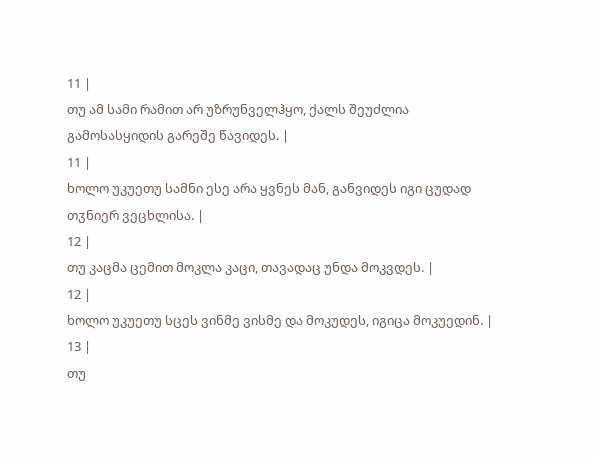11 |
თუ ამ სამი რამით არ უზრუნველჰყო, ქალს შეუძლია
გამოსასყიდის გარეშე წავიდეს. |
11 |
ხოლო უკუეთუ სამნი ესე არა ყვნეს მან, განვიდეს იგი ცუდად თჳნიერ ვეცხლისა. |
12 |
თუ კაცმა ცემით მოკლა კაცი, თავადაც უნდა მოკვდეს. |
12 |
ხოლო უკუეთუ სცეს ვინმე ვისმე და მოკუდეს, იგიცა მოკუედინ. |
13 |
თუ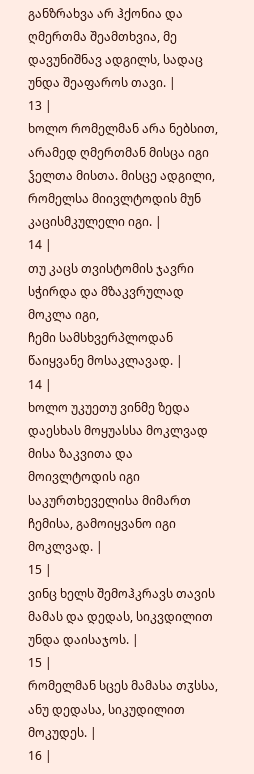განზრახვა არ ჰქონია და ღმერთმა შეამთხვია, მე
დავუნიშნავ ადგილს, სადაც უნდა შეაფაროს თავი. |
13 |
ხოლო რომელმან არა ნებსით, არამედ ღმერთმან მისცა იგი ჴელთა მისთა. მისცე ადგილი,
რომელსა მიივლტოდის მუნ კაცისმკულელი იგი. |
14 |
თუ კაცს თვისტომის ჯავრი სჭირდა და მზაკვრულად მოკლა იგი,
ჩემი სამსხვერპლოდან წაიყვანე მოსაკლავად. |
14 |
ხოლო უკუეთუ ვინმე ზედა დაესხას მოყუასსა მოკლვად მისა ზაკვითა და მოივლტოდის იგი
საკურთხეველისა მიმართ ჩემისა, გამოიყვანო იგი მოკლვად. |
15 |
ვინც ხელს შემოჰკრავს თავის მამას და დედას, სიკვდილით
უნდა დაისაჯოს. |
15 |
რომელმან სცეს მამასა თჳსსა, ანუ დედასა, სიკუდილით მოკუდეს. |
16 |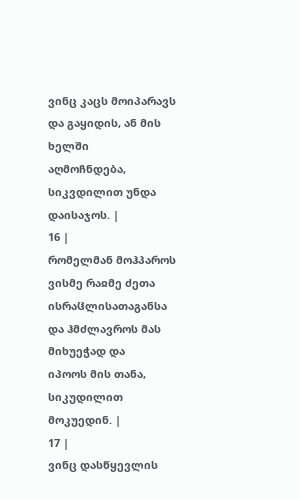ვინც კაცს მოიპარავს და გაყიდის, ან მის ხელში
აღმოჩნდება, სიკვდილით უნდა დაისაჯოს. |
16 |
რომელმან მოჰპაროს ვისმე რაჲმე ძეთა ისრაჱლისათაგანსა და ჰმძლავროს მას მიხუეჭად და
იპოოს მის თანა, სიკუდილით მოკუედინ. |
17 |
ვინც დასწყევლის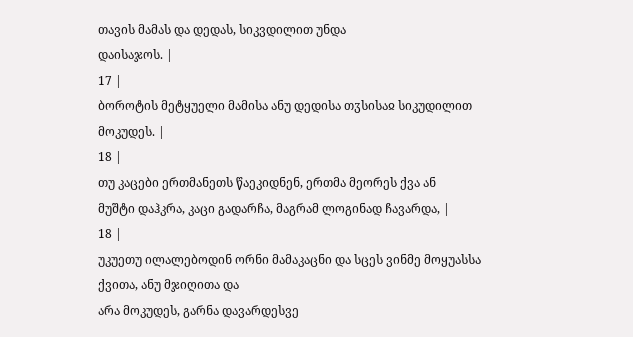თავის მამას და დედას, სიკვდილით უნდა
დაისაჯოს. |
17 |
ბოროტის მეტყუელი მამისა ანუ დედისა თჳსისაჲ სიკუდილით მოკუდეს. |
18 |
თუ კაცები ერთმანეთს წაეკიდნენ, ერთმა მეორეს ქვა ან
მუშტი დაჰკრა, კაცი გადარჩა, მაგრამ ლოგინად ჩავარდა, |
18 |
უკუეთუ ილალებოდინ ორნი მამაკაცნი და სცეს ვინმე მოყუასსა ქვითა, ანუ მჯიღითა და
არა მოკუდეს, გარნა დავარდესვე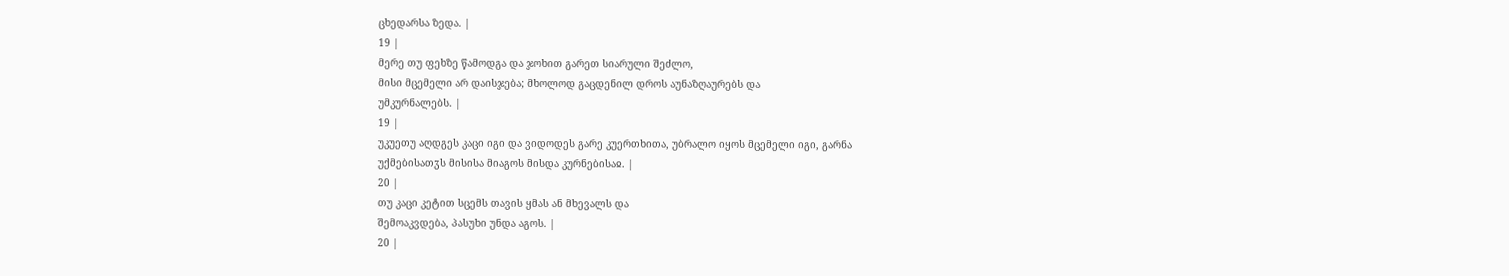ცხედარსა ზედა. |
19 |
მერე თუ ფეხზე წამოდგა და ჯოხით გარეთ სიარული შეძლო,
მისი მცემელი არ დაისჯება; მხოლოდ გაცდენილ დროს აუნაზღაურებს და
უმკურნალებს. |
19 |
უკუეთუ აღდგეს კაცი იგი და ვიდოდეს გარე კუერთხითა, უბრალო იყოს მცემელი იგი, გარნა
უქმებისათჳს მისისა მიაგოს მისდა კურნებისაჲ. |
20 |
თუ კაცი კეტით სცემს თავის ყმას ან მხევალს და
შემოაკვდება, პასუხი უნდა აგოს. |
20 |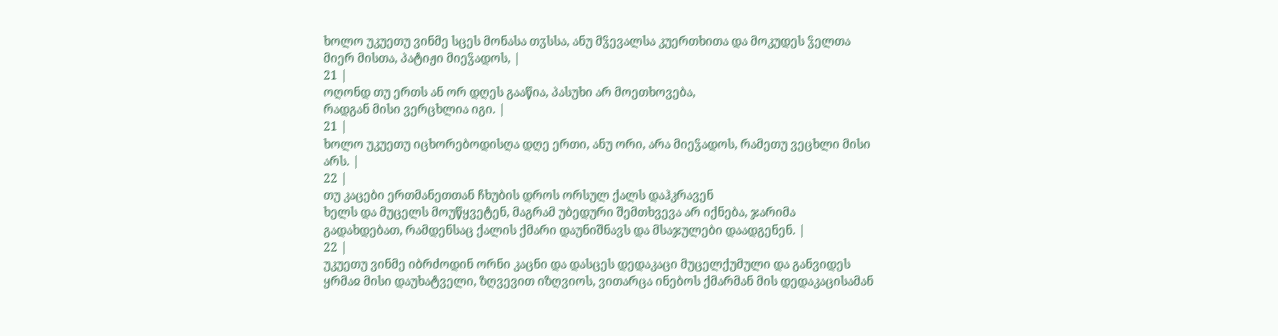ხოლო უკუეთუ ვინმე სცეს მონასა თჳსსა, ანუ მჴევალსა კუერთხითა და მოკუდეს ჴელთა
მიერ მისთა, პატიჟი მიეჴადოს, |
21 |
ოღონდ თუ ერთს ან ორ დღეს გააწია, პასუხი არ მოეთხოვება,
რადგან მისი ვერცხლია იგი. |
21 |
ხოლო უკუეთუ იცხორებოდისღა დღე ერთი, ანუ ორი, არა მიეჴადოს, რამეთუ ვეცხლი მისი
არს. |
22 |
თუ კაცები ერთმანეთთან ჩხუბის დროს ორსულ ქალს დაჰკრავენ
ხელს და მუცელს მოუწყვეტენ, მაგრამ უბედური შემთხვევა არ იქნება, ჯარიმა
გადახდებათ, რამდენსაც ქალის ქმარი დაუნიშნავს და მსაჯულები დაადგენენ. |
22 |
უკუეთუ ვინმე იბრძოდინ ორნი კაცნი და დასცეს დედაკაცი მუცელქუმული და განვიდეს
ყრმაჲ მისი დაუხატველი, ზღვევით იზღვიოს, ვითარცა ინებოს ქმარმან მის დედაკაცისამან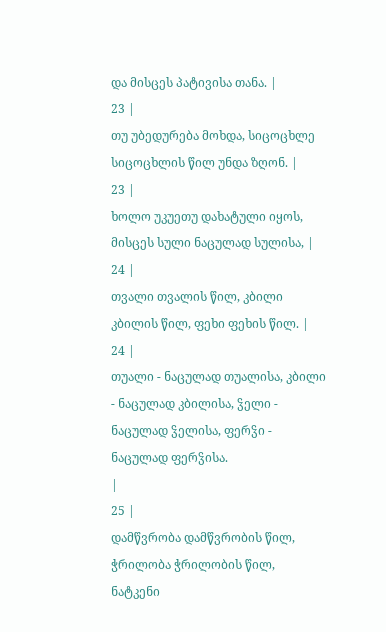და მისცეს პატივისა თანა. |
23 |
თუ უბედურება მოხდა, სიცოცხლე სიცოცხლის წილ უნდა ზღონ. |
23 |
ხოლო უკუეთუ დახატული იყოს, მისცეს სული ნაცულად სულისა, |
24 |
თვალი თვალის წილ, კბილი კბილის წილ, ფეხი ფეხის წილ. |
24 |
თუალი - ნაცულად თუალისა, კბილი - ნაცულად კბილისა, ჴელი - ნაცულად ჴელისა, ფერჴი -
ნაცულად ფერჴისა.
|
25 |
დამწვრობა დამწვრობის წილ, ჭრილობა ჭრილობის წილ, ნატკენი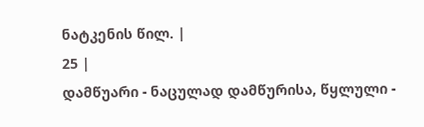ნატკენის წილ. |
25 |
დამწუარი - ნაცულად დამწურისა, წყლული -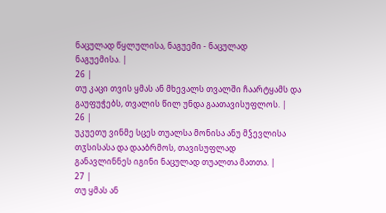ნაცულად წყლულისა, ნაგუემი - ნაცულად
ნაგუემისა. |
26 |
თუ კაცი თვის ყმას ან მხევალს თვალში ჩაარტყამს და
გაუფუჭებს, თვალის წილ უნდა გაათავისუფლოს. |
26 |
უკუეთუ ვინმე სცეს თუალსა მონისა ანუ მჴევლისა თჳსისასა და დააბრმოს, თავისუფლად
განავლინნეს იგინი ნაცულად თუალთა მათთა. |
27 |
თუ ყმას ან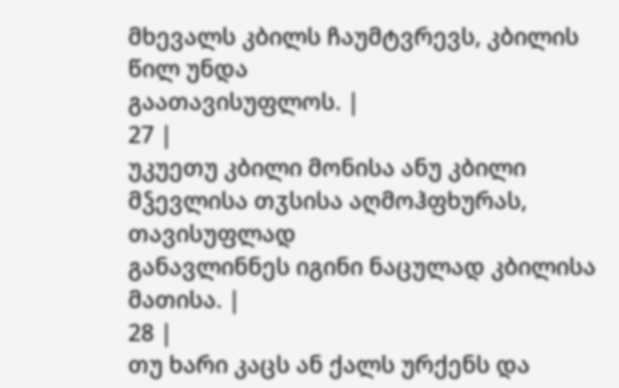მხევალს კბილს ჩაუმტვრევს, კბილის წილ უნდა
გაათავისუფლოს. |
27 |
უკუეთუ კბილი მონისა ანუ კბილი მჴევლისა თჳსისა აღმოჰფხურას, თავისუფლად
განავლინნეს იგინი ნაცულად კბილისა მათისა. |
28 |
თუ ხარი კაცს ან ქალს ურქენს და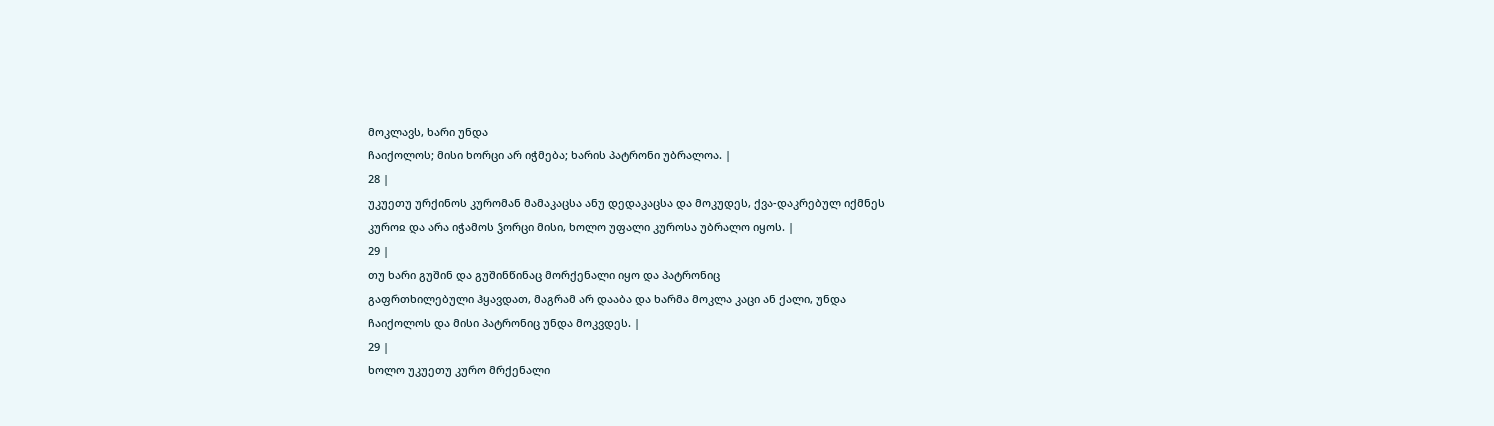მოკლავს, ხარი უნდა
ჩაიქოლოს; მისი ხორცი არ იჭმება; ხარის პატრონი უბრალოა. |
28 |
უკუეთუ ურქინოს კურომან მამაკაცსა ანუ დედაკაცსა და მოკუდეს, ქვა-დაკრებულ იქმნეს
კუროჲ და არა იჭამოს ჴორცი მისი, ხოლო უფალი კუროსა უბრალო იყოს. |
29 |
თუ ხარი გუშინ და გუშინწინაც მორქენალი იყო და პატრონიც
გაფრთხილებული ჰყავდათ, მაგრამ არ დააბა და ხარმა მოკლა კაცი ან ქალი, უნდა
ჩაიქოლოს და მისი პატრონიც უნდა მოკვდეს. |
29 |
ხოლო უკუეთუ კურო მრქენალი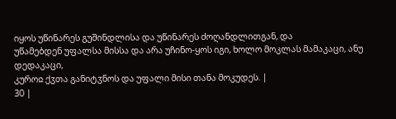იყოს უწინარეს გუშინდლისა და უწინარეს ძოღანდლითგან, და
უწამებდენ უფალსა მისსა და არა უჩინო-ყოს იგი, ხოლო მოკლას მამაკაცი, ანუ დედაკაცი,
კუროჲ ქჳთა განიტჳნოს და უფალი მისი თანა მოკუდეს. |
30 |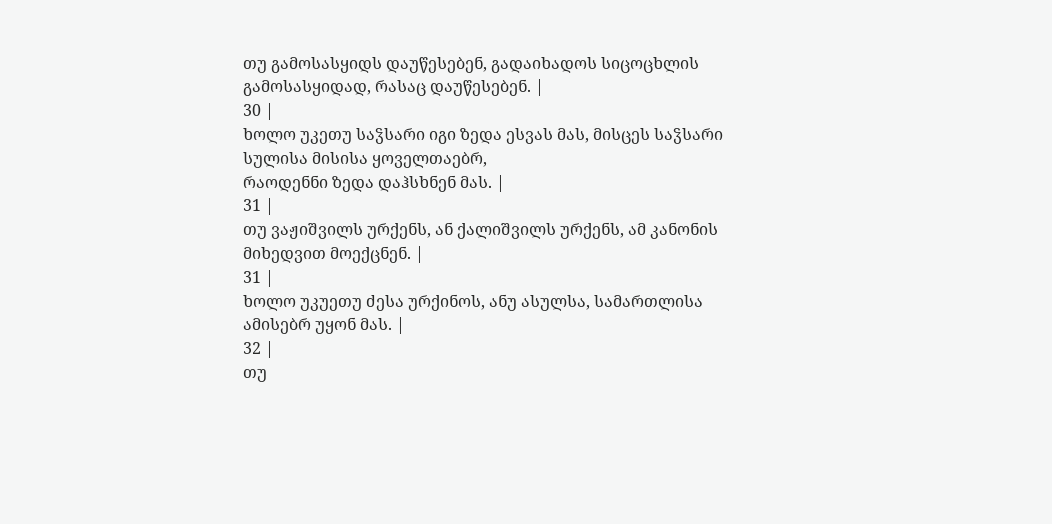თუ გამოსასყიდს დაუწესებენ, გადაიხადოს სიცოცხლის
გამოსასყიდად, რასაც დაუწესებენ. |
30 |
ხოლო უკეთუ საჴსარი იგი ზედა ესვას მას, მისცეს საჴსარი სულისა მისისა ყოველთაებრ,
რაოდენნი ზედა დაჰსხნენ მას. |
31 |
თუ ვაჟიშვილს ურქენს, ან ქალიშვილს ურქენს, ამ კანონის
მიხედვით მოექცნენ. |
31 |
ხოლო უკუეთუ ძესა ურქინოს, ანუ ასულსა, სამართლისა ამისებრ უყონ მას. |
32 |
თუ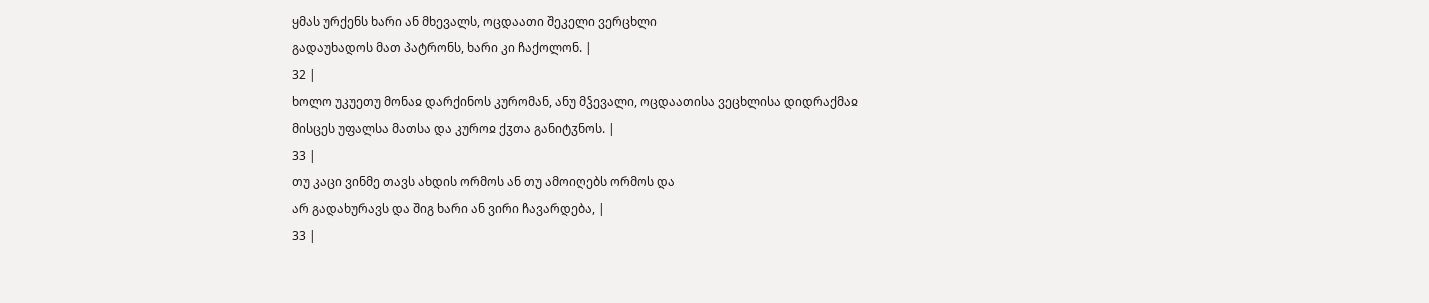ყმას ურქენს ხარი ან მხევალს, ოცდაათი შეკელი ვერცხლი
გადაუხადოს მათ პატრონს, ხარი კი ჩაქოლონ. |
32 |
ხოლო უკუეთუ მონაჲ დარქინოს კურომან, ანუ მჴევალი, ოცდაათისა ვეცხლისა დიდრაქმაჲ
მისცეს უფალსა მათსა და კუროჲ ქჳთა განიტჳნოს. |
33 |
თუ კაცი ვინმე თავს ახდის ორმოს ან თუ ამოიღებს ორმოს და
არ გადახურავს და შიგ ხარი ან ვირი ჩავარდება, |
33 |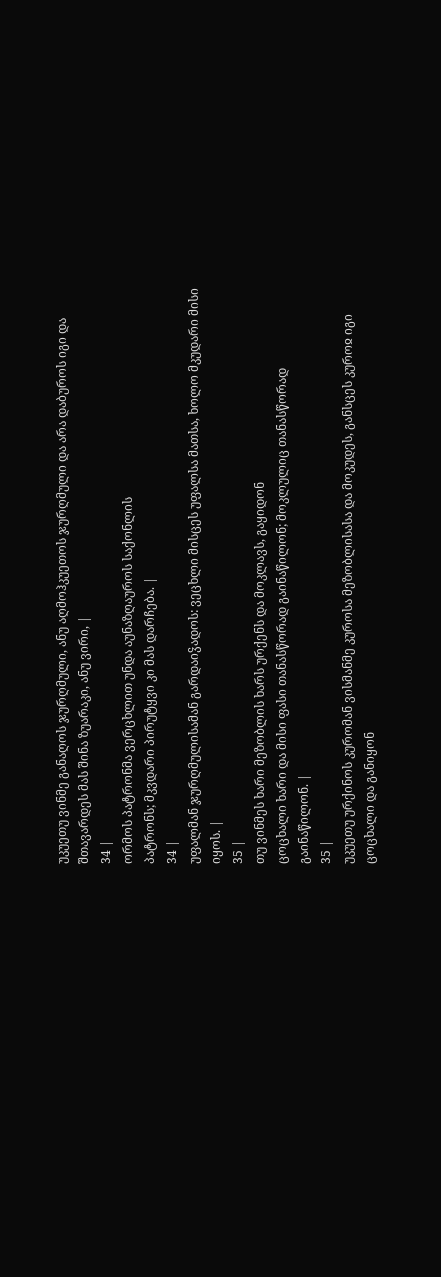უკუეთუ ვინმე განაღოს ჯურღმული, ანუ აღმოჰკუეთოს ჯურღმული და არა დაბუროს იგი და
შთავარდეს მას შინა ზუარაკი, ანუ ვირი, |
34 |
ორმოს პატრონმა ვერცხლით უნდა აუნაზღაუროს საქონლის
პატრონს; მკვდარი პირუტყვი კი მას დარჩება. |
34 |
უფალმან ჯურღმულისამან გარდაიჴადოს: ვეცხლი მისცეს უფალსა მათსა, ხოლო მკუდარი მისი
იყოს. |
35 |
თუ ვინმეს ხარი მეზობლის ხარს ურქენს და მოკლავს, გაყიდონ
ცოცხალი ხარი და მისი ფასი თანასწორად გაინაწილონ; მოკლულიც თანასწორად
გაინაწილონ. |
35 |
უკუეთუ ურქინოს კურომან ვისმანმე კუროსა მეზობლისასა და მოკუდეს, განსცეს კუროჲ იგი
ცოცხალი და განიყონ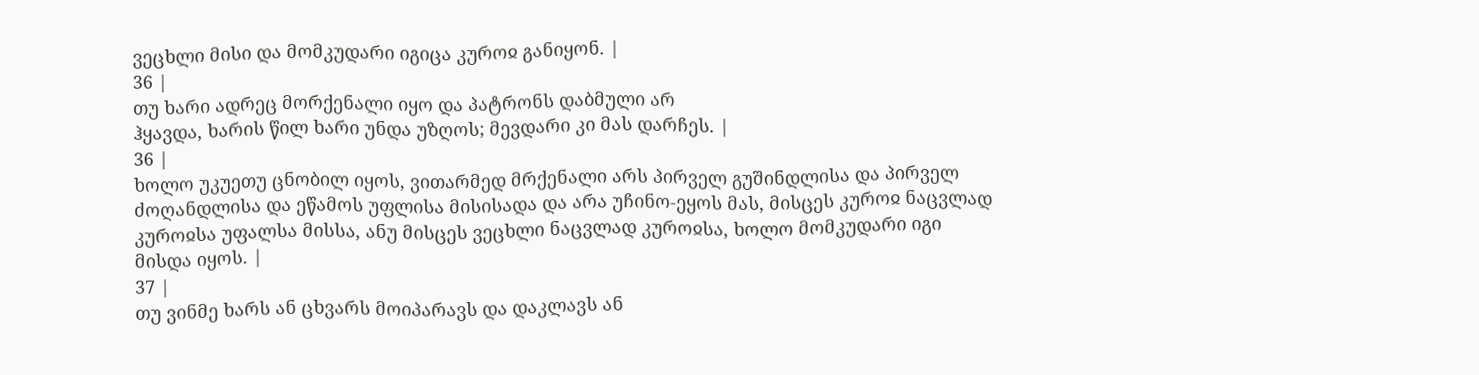ვეცხლი მისი და მომკუდარი იგიცა კუროჲ განიყონ. |
36 |
თუ ხარი ადრეც მორქენალი იყო და პატრონს დაბმული არ
ჰყავდა, ხარის წილ ხარი უნდა უზღოს; მევდარი კი მას დარჩეს. |
36 |
ხოლო უკუეთუ ცნობილ იყოს, ვითარმედ მრქენალი არს პირველ გუშინდლისა და პირველ
ძოღანდლისა და ეწამოს უფლისა მისისადა და არა უჩინო-ეყოს მას, მისცეს კუროჲ ნაცვლად
კუროჲსა უფალსა მისსა, ანუ მისცეს ვეცხლი ნაცვლად კუროჲსა, ხოლო მომკუდარი იგი
მისდა იყოს. |
37 |
თუ ვინმე ხარს ან ცხვარს მოიპარავს და დაკლავს ან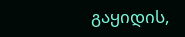გაყიდის,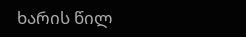ხარის წილ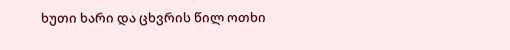ხუთი ხარი და ცხვრის წილ ოთხი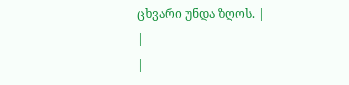ცხვარი უნდა ზღოს. |
|
|